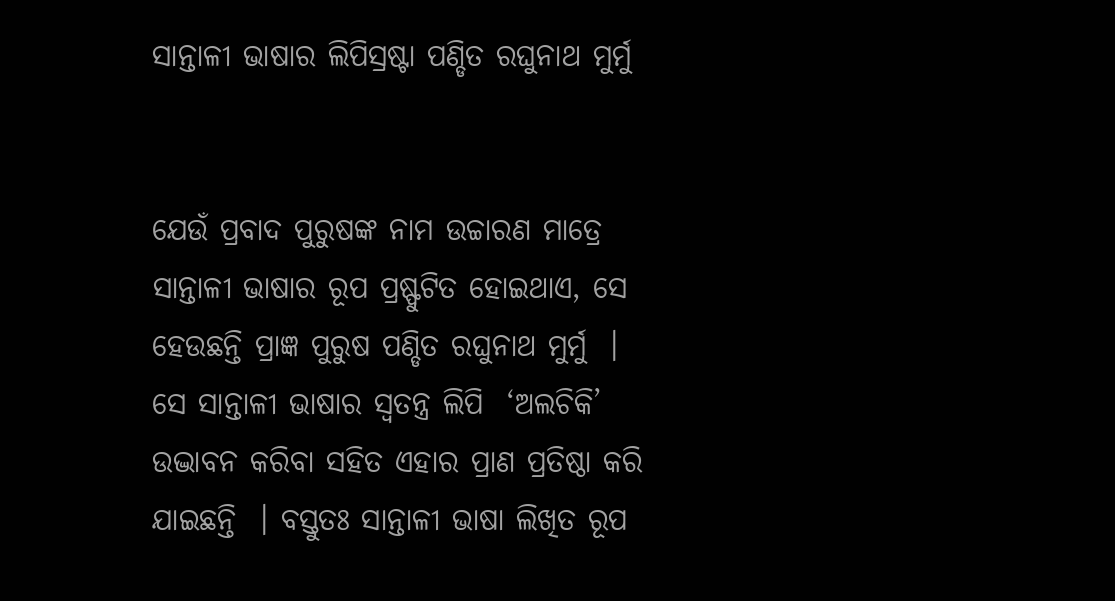ସାନ୍ତାଳୀ ଭାଷାର ଲିପିସ୍ରଷ୍ଟା ପଣ୍ଡିତ ରଘୁନାଥ ମୁର୍ମୁ


ଯେଉଁ ପ୍ରବାଦ ପୁରୁଷଙ୍କ ନାମ ଉଚ୍ଚାରଣ ମାତ୍ରେ ସାନ୍ତାଳୀ ଭାଷାର ରୂପ ପ୍ରଷ୍ଫୁଟିତ ହୋଇଥାଏ, ସେ ହେଉଛନ୍ତି ପ୍ରାଜ୍ଞ ପୁରୁଷ ପଣ୍ଡିତ ରଘୁନାଥ ମୁର୍ମୁ  । ସେ ସାନ୍ତାଳୀ ଭାଷାର ସ୍ୱତନ୍ତ୍ର ଲିପି  ‘ଅଲଚିକି’ ଉଦ୍ଭାବନ କରିବା ସହିତ ଏହାର ପ୍ରାଣ ପ୍ରତିଷ୍ଠା କରି ଯାଇଛନ୍ତି  । ବସ୍ତୁତଃ ସାନ୍ତାଳୀ ଭାଷା ଲିଖିତ ରୂପ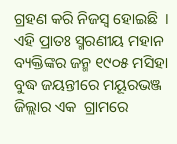ଗ୍ରହଣ କରି ନିଜସ୍ୱ ହୋଇଛି  । ଏହି ପ୍ରାତଃ ସ୍ମରଣୀୟ ମହାନ ବ୍ୟକ୍ତିଙ୍କର ଜନ୍ମ ୧୯୦୫ ମସିହା ବୁଦ୍ଧ ଜୟନ୍ତୀରେ ମୟୂରଭଞ୍ଜ ଜିଲ୍ଲାର ଏକ  ଗ୍ରାମରେ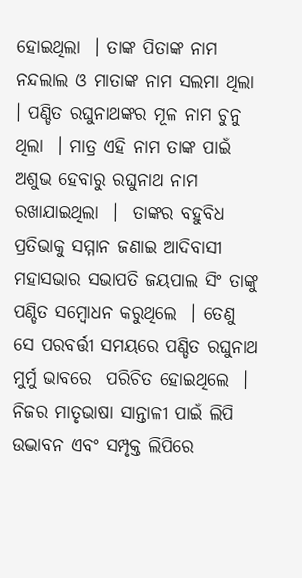ହୋଇଥିଲା  । ତାଙ୍କ ପିତାଙ୍କ ନାମ ନନ୍ଦଲାଲ ଓ ମାତାଙ୍କ ନାମ ସଲମା ଥିଲା  । ପଣ୍ଡିତ ରଘୁନାଥଙ୍କର ମୂଳ ନାମ ଚୁନୁ ଥିଲା  । ମାତ୍ର ଏହି ନାମ ତାଙ୍କ ପାଇଁ ଅଶୁଭ ହେବାରୁ ରଘୁନାଥ ନାମ ରଖାଯାଇଥିଲା  ।  ତାଙ୍କର ବହୁବିଧ ପ୍ରତିଭାକୁ ସମ୍ମାନ ଜଣାଇ ଆଦିବାସୀ ମହାସଭାର ସଭାପତି ଜୟପାଲ ସିଂ ତାଙ୍କୁ ପଣ୍ଡିତ ସମ୍ବୋଧନ କରୁଥିଲେ  । ତେଣୁ ସେ ପରବର୍ତ୍ତୀ ସମୟରେ ପଣ୍ଡିତ ରଘୁନାଥ ମୁର୍ମୁ ଭାବରେ  ପରିଚିତ ହୋଇଥିଲେ  ।
ନିଜର ମାତୃଭାଷା ସାନ୍ତାଳୀ ପାଇଁ ଲିପି ଉଦ୍ଭାବନ ଏବଂ ସମ୍ପୃକ୍ତ ଲିପିରେ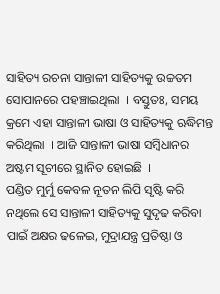ସାହିତ୍ୟ ରଚନା ସାନ୍ତାଳୀ ସାହିତ୍ୟକୁ ଉଚ୍ଚତମ ସୋପାନରେ ପହଞ୍ଚାଇଥିଲା  । ବସ୍ତୁତଃ, ସମୟ କ୍ରମେ ଏହା ସାନ୍ତାଳୀ ଭାଷା ଓ ସାହିତ୍ୟକୁ ଋଦ୍ଧିମନ୍ତ କରିଥିଲା  । ଆଜି ସାନ୍ତାଳୀ ଭାଷା ସମ୍ବିଧାନର ଅଷ୍ଟମ ସୂଚୀରେ ସ୍ଥାନିତ ହୋଇଛି  ।
ପଣ୍ଡିତ ମୁର୍ମୁ କେବଳ ନୂତନ ଲିପି ସୃଷ୍ଟି କରି ନଥିଲେ ସେ ସାନ୍ତାଳୀ ସାହିତ୍ୟକୁ ସୁଦୃଢ କରିବା ପାଇଁ ଅକ୍ଷର ଢଳେଇ, ମୁଦ୍ରାଯନ୍ତ୍ର ପ୍ରତିଷ୍ଠା ଓ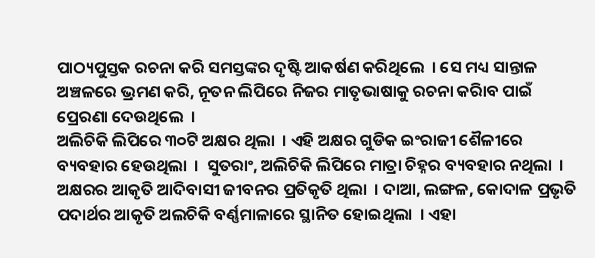ପାଠ୍ୟପୁସ୍ତକ ରଚନା କରି ସମସ୍ତଙ୍କର ଦୃଷ୍ଟି ଆକର୍ଷଣ କରିଥିଲେ  । ସେ ମଧ୍ୟ ସାନ୍ତାଳ  ଅଞ୍ଚଳରେ ଭ୍ରମଣ କରି, ନୂତନ ଲିପିରେ ନିଜର ମାତୃଭାଷାକୁ ରଚନା କରିାବ ପାଇଁ ପ୍ରେରଣା ଦେଉଥିଲେ  ।
ଅଲିଚିକି ଲିପିରେ ୩୦ଟି ଅକ୍ଷର ଥିଲା  । ଏହି ଅକ୍ଷର ଗୁଡିକ ଇଂରାଜୀ ଶୈଳୀରେ ବ୍ୟବହାର ହେଉଥିଲା  ।  ସୁତରାଂ, ଅଲିଚିକି ଲିପିରେ ମାତ୍ରା ଚିହ୍ନର ବ୍ୟବହାର ନଥିଲା  । ଅକ୍ଷରର ଆକୃତି ଆଦିବାସୀ ଜୀବନର ପ୍ରତିକୃତି ଥିଲା  । ଦାଆ, ଲଙ୍ଗଳ, କୋଦାଳ ପ୍ରଭୃତି ପଦାର୍ଥର ଆକୃତି ଅଲଚିକି ବର୍ଣ୍ଣମାଳାରେ ସ୍ଥାନିତ ହୋଇଥିଲା  । ଏହା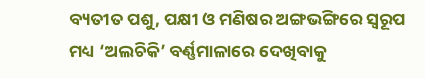ବ୍ୟତୀତ ପଶୁ, ପକ୍ଷୀ ଓ ମଣିଷର ଅଙ୍ଗଭଙ୍ଗିରେ ସ୍ୱରୂପ ମଧ୍ୟ ‘ଅଲଚିକି’ ବର୍ଣ୍ଣମାଳାରେ ଦେଖିବାକୁ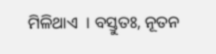ମିଳିଥାଏ  । ବସ୍ତୁତଃ, ନୂତନ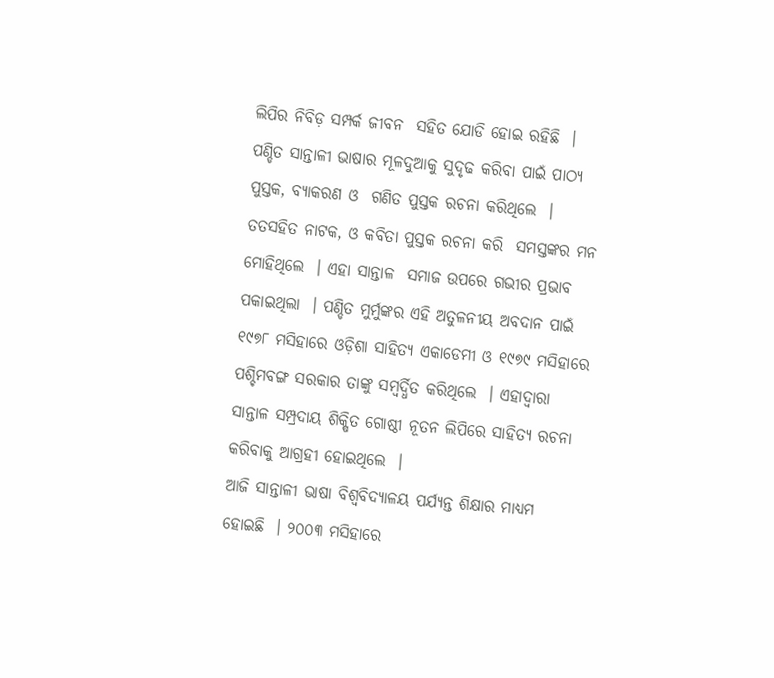ଲିପିର ନିବିଡ଼ ସମ୍ପର୍କ ଜୀବନ  ସହିତ ଯୋଡି ହୋଇ ରହିଛି  ।
ପଣ୍ଡିତ ସାନ୍ତାଳୀ ଭାଷାର ମୂଳଦୁଆକୁ ସୁଦୃଢ କରିବା ପାଇଁ ପାଠ୍ୟ ପୁସ୍ତକ, ବ୍ୟାକରଣ ଓ  ଗଣିତ ପୁସ୍ତକ ରଚନା କରିଥିଲେ  । ତତସହିତ ନାଟକ, ଓ କବିତା ପୁସ୍ତକ ରଚନା କରି  ସମସ୍ତଙ୍କର ମନ ମୋହିଥିଲେ  । ଏହା ସାନ୍ତାଳ  ସମାଜ ଉପରେ ଗଭୀର ପ୍ରଭାବ ପକାଇଥିଲା  । ପଣ୍ଡିତ ମୁର୍ମୁଙ୍କର ଏହି ଅତୁଳନୀୟ ଅବଦାନ ପାଇଁ  ୧୯୭୮ ମସିହାରେ ଓଡ଼ିଶା ସାହିତ୍ୟ ଏକାଡେମୀ ଓ ୧୯୭୯ ମସିହାରେ ପଶ୍ଚିମବଙ୍ଗ ସରକାର ତାଙ୍କୁ ସମ୍ବର୍ଦ୍ଧିତ କରିଥିଲେ  । ଏହାଦ୍ୱାରା ସାନ୍ତାଳ ସମ୍ପ୍ରଦାୟ ଶିକ୍ଷିତ ଗୋଷ୍ଠୀ ନୂତନ ଲିପିରେ ସାହିତ୍ୟ ରଚନା କରିବାକୁ ଆଗ୍ରହୀ ହୋଇଥିଲେ  ।
ଆଜି ସାନ୍ତାଳୀ ଭାଷା ବିଶ୍ୱବିଦ୍ୟାଳୟ ପର୍ଯ୍ୟନ୍ତ ଶିକ୍ଷାର ମାଧ୍ୟମ ହୋଇଛି  । ୨୦୦୩ ମସିହାରେ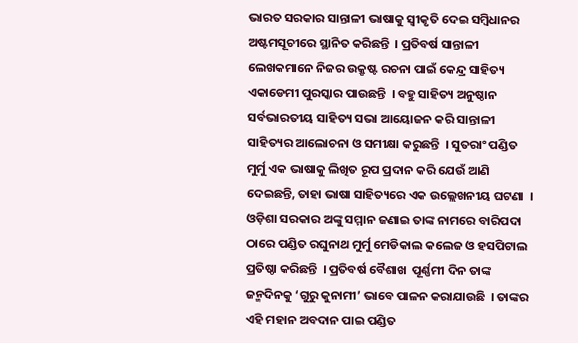ଭାରତ ସରକାର ସାନ୍ତାଳୀ ଭାଷାକୁ ସ୍ୱୀକୃତି ଦେଇ ସମ୍ବିଧାନର ଅଷ୍ଟମସୂଚୀରେ ସ୍ଥାନିତ କରିଛନ୍ତି  । ପ୍ରତିବର୍ଷ ସାନ୍ତାଳୀ ଲେଖକମାନେ ନିଜର ଉକ୍ରୃଷ୍ଟ ରଚନା ପାଇଁ କେନ୍ଦ୍ର ସାହିତ୍ୟ ଏକାଡେମୀ ପୁରସ୍କାର ପାଉଛନ୍ତି  । ବହୁ ସାହିତ୍ୟ ଅନୁଷ୍ଠାନ ସର୍ବଭାରତୀୟ ସାହିତ୍ୟ ସଭା ଆୟୋଜନ କରି ସାନ୍ତାଳୀ ସାହିତ୍ୟର ଆଲୋଚନା ଓ ସମୀକ୍ଷା କରୁଛନ୍ତି  । ସୁତରାଂ ପଣ୍ଡିତ ମୁର୍ମୁ ଏକ ଭାଷାକୁ ଲିଖିତ ରୂପ ପ୍ରଦାନ କରି ଯେଉଁ ଆଣି ଦେଇଛନ୍ତି, ତାହା ଭାଷା ସାହିତ୍ୟରେ ଏକ ଉଲ୍ଲେଖନୀୟ ଘଟଣା  ।
ଓଡ଼ିଶା ସରକାର ଅଙ୍କୁ ସମ୍ମାନ ଜଣାଇ ତାଙ୍କ ନାମରେ ବାରିପଦା ଠାରେ ପଣ୍ଡିତ ରଘୁନାଥ ମୁର୍ମୁ ମେଡିକାଲ କଲେଜ ଓ ହସପିଟାଲ ପ୍ରତିଷ୍ଠା କରିଛନ୍ତି  । ପ୍ରତିବର୍ଷ ବୈଶାଖ  ପୂର୍ଣ୍ଣମୀ ଦିନ ତାଙ୍କ ଜନ୍ମଦିନକୁ ‘ଗୁରୁ କୁନାମୀ’ ଭାବେ ପାଳନ କରାଯାଉଛି  । ତାଙ୍କର ଏହି ମହାନ ଅବଦାନ ପାଇ ପଣ୍ଡିତ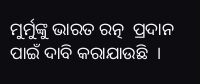ମୁର୍ମୁଙ୍କୁ ଭାରତ ରତ୍ନ  ପ୍ରଦାନ ପାଇଁ ଦାବି କରାଯାଉଛି  ।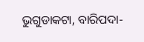ଭୁଗୁଡାକଟା, ବାରିପଦା-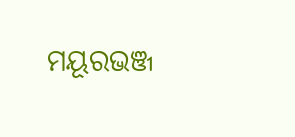ମୟୂରଭଞ୍ଜ